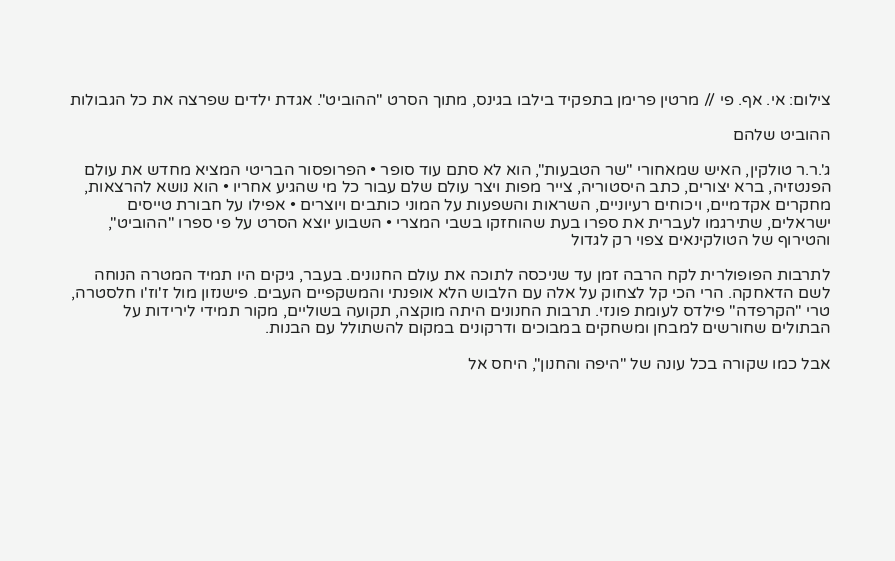צילום: אי. אף. פי // מרטין פרימן בתפקיד בילבו בגינס, מתוך הסרט "ההוביט". אגדת ילדים שפרצה את כל הגבולות

ההוביט שלהם

ג'.ר.ר טולקין, האיש שמאחורי "שר הטבעות", הוא לא סתם עוד סופר • הפרופסור הבריטי המציא מחדש את עולם הפנטזיה, ברא יצורים, כתב היסטוריה, צייר מפות ויצר עולם שלם עבור כל מי שהגיע אחריו • הוא נושא להרצאות, מחקרים אקדמיים, ויכוחים רעיוניים, השראות והשפעות על המוני כותבים ויוצרים • אפילו על חבורת טייסים ישראלים, שתירגמו לעברית את ספרו בעת שהוחזקו בשבי המצרי • השבוע יוצא הסרט על פי ספרו "ההוביט", והטירוף של הטולקינאים צפוי רק לגדול

לתרבות הפופולרית לקח הרבה זמן עד שניכסה לתוכה את עולם החנונים. בעבר, גיקים היו תמיד המטרה הנוחה לשם הדאחקה. הרי הכי קל לצחוק על אלה עם הלבוש הלא אופנתי והמשקפיים העבים. פישנזון מול ז'וז'ו חלסטרה, טרי "הקרפדה" פילדס לעומת פונזי. תרבות החנונים היתה מוקצה, תקועה בשוליים, מקור תמידי לירידות על הבתולים שחורשים למבחן ומשחקים במבוכים ודרקונים במקום להשתולל עם הבנות.

אבל כמו שקורה בכל עונה של "היפה והחנון", היחס אל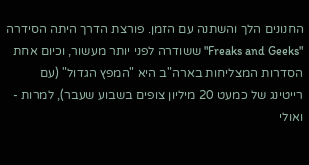החנונים הלך והשתנה עם הזמן. פורצת הדרך היתה הסידרה "Freaks and Geeks" ששודרה לפני יותר מעשור, וכיום אחת הסדרות המצליחות בארה"ב היא "המפץ הגדול" (עם רייטינג של כמעט 20 מיליון צופים בשבוע שעבר), למרות - ואולי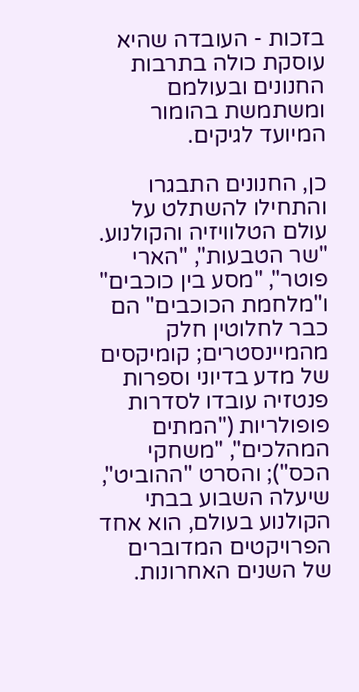בזכות - העובדה שהיא עוסקת כולה בתרבות החנונים ובעולמם ומשתמשת בהומור המיועד לגיקים.

כן, החנונים התבגרו והתחילו להשתלט על עולם הטלוויזיה והקולנוע. "שר הטבעות", "הארי פוטר", "מסע בין כוכבים" ו"מלחמת הכוכבים" הם כבר לחלוטין חלק מהמיינסטרים; קומיקסים של מדע בדיוני וספרות פנטזיה עובדו לסדרות פופולריות ("המתים המהלכים", "משחקי הכס"); והסרט "ההוביט", שיעלה השבוע בבתי הקולנוע בעולם, הוא אחד הפרויקטים המדוברים של השנים האחרונות.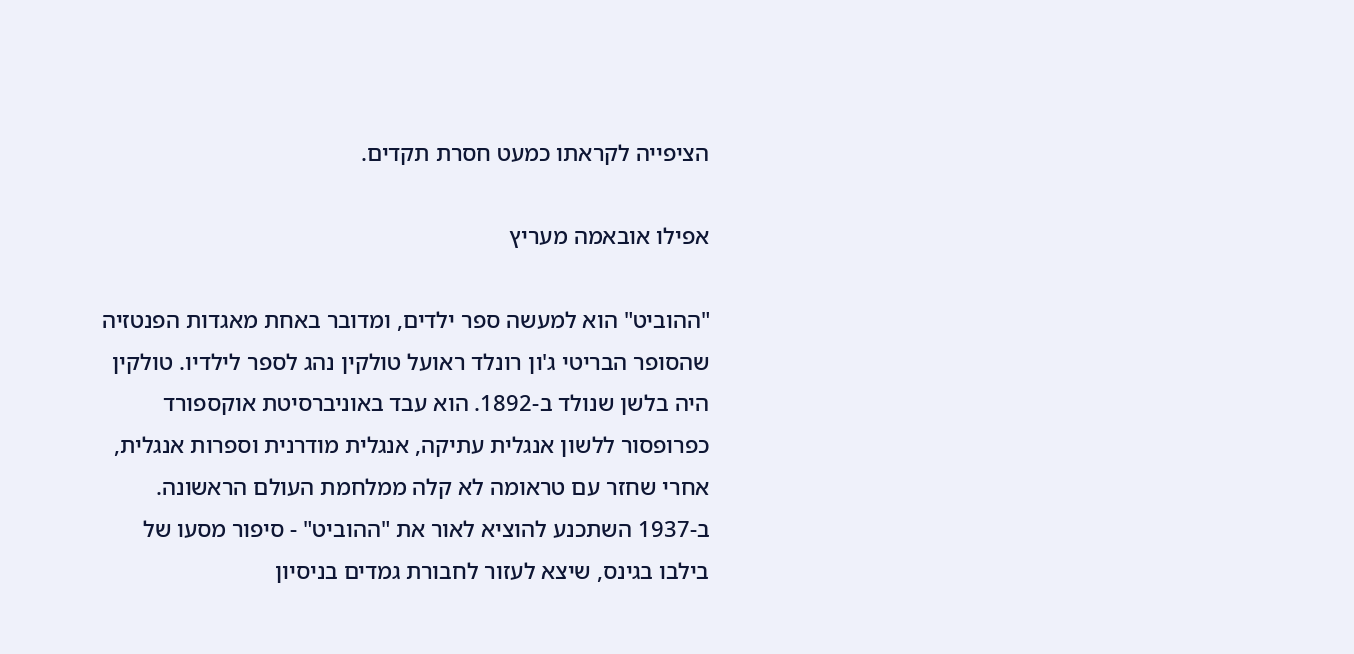הציפייה לקראתו כמעט חסרת תקדים.

אפילו אובאמה מעריץ

"ההוביט" הוא למעשה ספר ילדים, ומדובר באחת מאגדות הפנטזיה שהסופר הבריטי ג'ון רונלד ראועל טולקין נהג לספר לילדיו. טולקין היה בלשן שנולד ב-1892. הוא עבד באוניברסיטת אוקספורד כפרופסור ללשון אנגלית עתיקה, אנגלית מודרנית וספרות אנגלית, אחרי שחזר עם טראומה לא קלה ממלחמת העולם הראשונה. ב-1937 השתכנע להוציא לאור את "ההוביט" - סיפור מסעו של בילבו בגינס, שיצא לעזור לחבורת גמדים בניסיון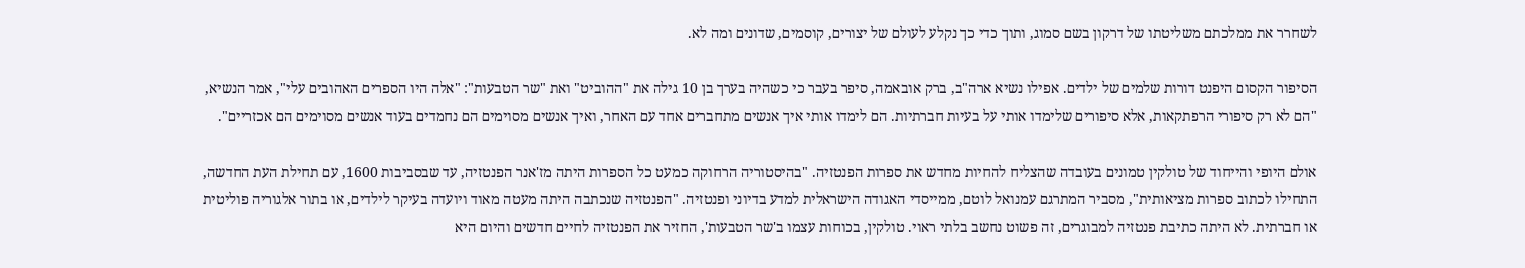לשחרר את ממלכתם משליטתו של דרקון בשם סמוג, ותוך כדי כך נקלע לעולם של יצורים, קוסמים, שדונים ומה לא.

הסיפור הקסום היפנט דורות שלמים של ילדים. אפילו נשיא ארה"ב, ברק אובאמה, סיפר בעבר כי כשהיה בערך בן 10 גילה את "ההוביט" ואת "שר הטבעות": "אלה היו הספרים האהובים עלי", אמר הנשיא, "הם לא רק סיפורי הרפתקאות, אלא סיפורים שלימדו אותי על בעיות חברתיות. הם לימדו אותי איך אנשים מתחברים אחד עם האחר, ואיך אנשים מסוימים הם נחמדים בעוד אנשים מסוימים הם אכזריים".

אולם היופי והייחוד של טולקין טמונים בעובדה שהצליח להחיות מחדש את ספרות הפנטזיה. "בהיסטוריה הרחוקה כמעט כל הספרות היתה מז'אנר הפנטזיה, עד שבסביבות 1600, עם תחילת העת החדשה, התחילו לכתוב ספרות מציאותית", מסביר המתרגם עמנואל לוטם, ממייסדי האגודה הישראלית למדע בדיוני ופנטזיה. "הפנטזיה שנכתבה היתה מעטה מאוד ויועדה בעיקר לילדים, או בתור אלגוריה פוליטית או חברתית. לא היתה כתיבת פנטזיה למבוגרים, זה פשוט נחשב בלתי ראוי. טולקין, בכוחות עצמו ב'שר הטבעות', החזיר את הפנטזיה לחיים חדשים והיום היא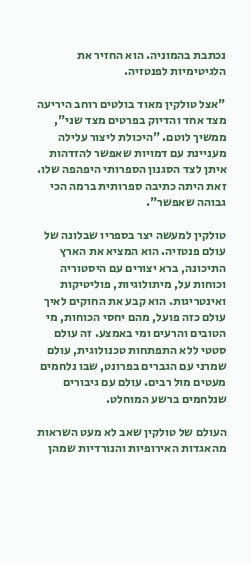נכתבת בהמוניה. הוא החזיר את הלגיטימיות לפנטזיה.

"אצל טולקין מאוד בולטים רוחב היריעה מצד אחד והדיוק בפרטים מצד שני", ממשיך לוטם. "היכולת ליצור עלילה מעניינת עם דמויות שאפשר להזדהות איתן לצד הסגנון הספרותי היפהפה שלו. זאת היתה כתיבה ספרותית ברמה הכי גבוהה שאפשר".

טולקין למעשה יצר בספריו שבלונה של עולם פנטזיה. הוא המציא את הארץ התיכונה, ברא יצורים עם היסטוריה וכוחות על, מיתולוגיות, פוליטיקות ואינטריגות. הוא קבע את החוקים לאיך עולם כזה פועל, מהם יחסי הכוחות, מי הטובים והרעים ומי באמצע. זה עולם סטטי ללא התפתחות טכנולוגית, עולם שמרני עם הגברים בפרונט, שבו נלחמים מעטים מול רבים. עולם עם גיבורים שנלחמים ברשע המוחלט.

העולם של טולקין שאב לא מעט השראות מהאגדות האירופיות והנורדיות שמהן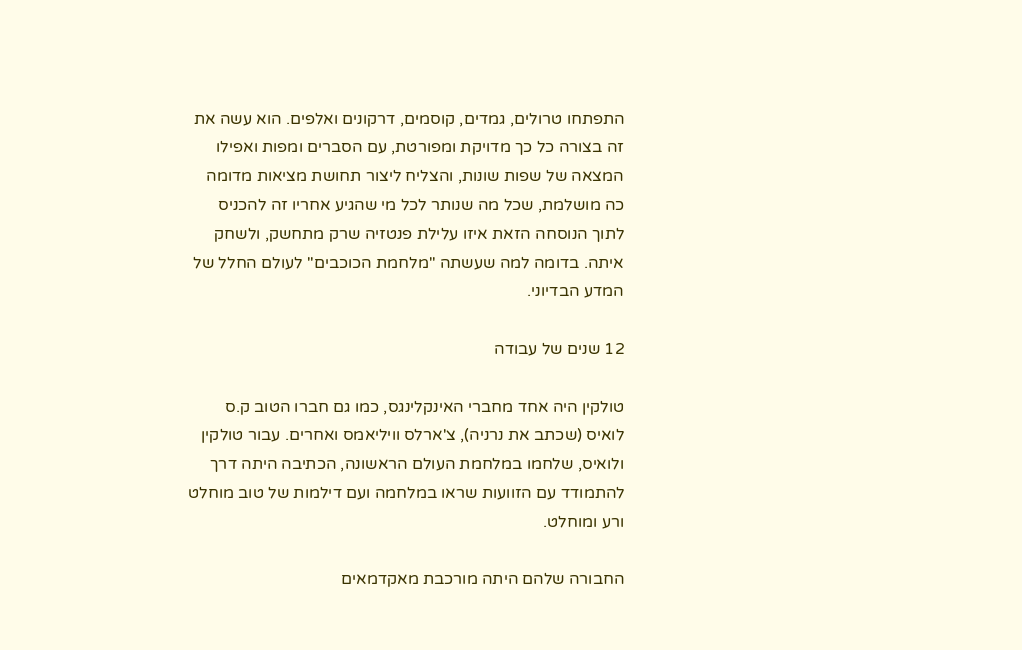התפתחו טרולים, גמדים, קוסמים, דרקונים ואלפים. הוא עשה את זה בצורה כל כך מדויקת ומפורטת, עם הסברים ומפות ואפילו המצאה של שפות שונות, והצליח ליצור תחושת מציאות מדומה כה מושלמת, שכל מה שנותר לכל מי שהגיע אחריו זה להכניס לתוך הנוסחה הזאת איזו עלילת פנטזיה שרק מתחשק, ולשחק איתה. בדומה למה שעשתה "מלחמת הכוכבים" לעולם החלל של המדע הבדיוני.

12 שנים של עבודה

טולקין היה אחד מחברי האינקלינגס, כמו גם חברו הטוב ק.ס לואיס (שכתב את נרניה), צ'ארלס וויליאמס ואחרים. עבור טולקין ולואיס, שלחמו במלחמת העולם הראשונה, הכתיבה היתה דרך להתמודד עם הזוועות שראו במלחמה ועם דילמות של טוב מוחלט ורע ומוחלט.

החבורה שלהם היתה מורכבת מאקדמאים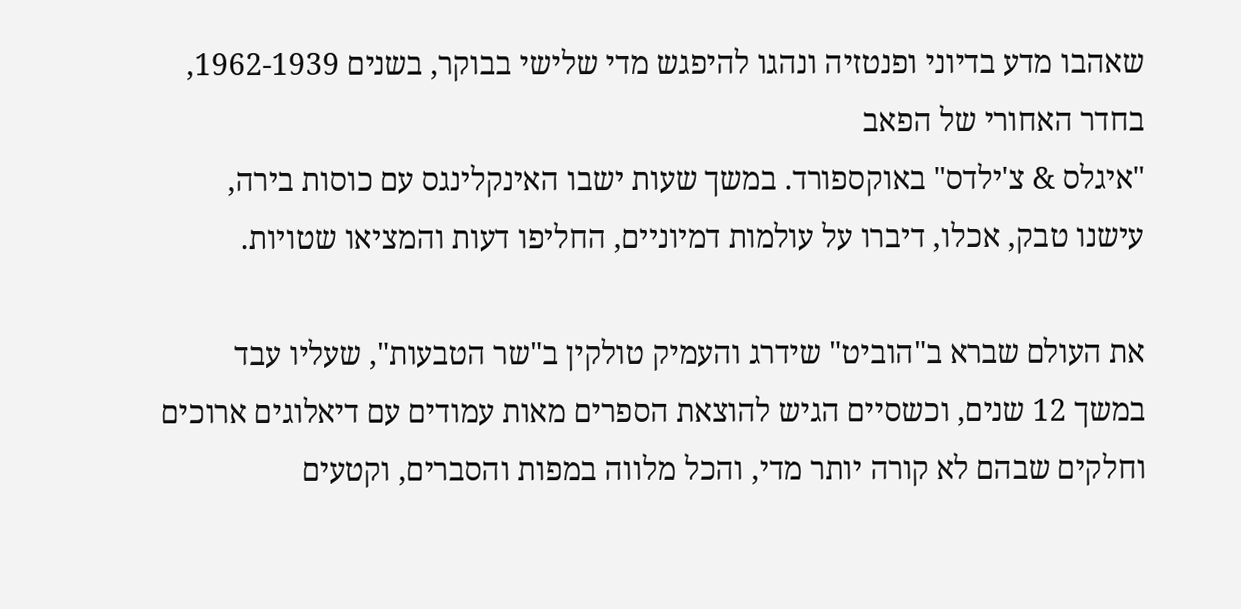שאהבו מדע בדיוני ופנטזיה ונהגו להיפגש מדי שלישי בבוקר, בשנים 1962-1939, בחדר האחורי של הפאב
"איגלס & צ'ילדס" באוקספורד. במשך שעות ישבו האינקלינגס עם כוסות בירה, עישנו טבק, אכלו, דיברו על עולמות דמיוניים, החליפו דעות והמציאו שטויות.

את העולם שברא ב"הוביט" שידרג והעמיק טולקין ב"שר הטבעות", שעליו עבד במשך 12 שנים, וכשסיים הגיש להוצאת הספרים מאות עמודים עם דיאלוגים ארוכים וחלקים שבהם לא קורה יותר מדי, והכל מלווה במפות והסברים, וקטעים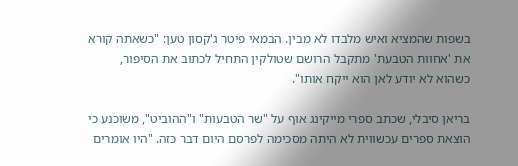בשפות שהמציא ואיש מלבדו לא מבין. הבמאי פיטר ג'קסון טען: "כשאתה קורא את 'אחוות הטבעת' מתקבל הרושם שטולקין התחיל לכתוב את הסיפור, כשהוא לא יודע לאן הוא ייקח אותו".

בריאן סיבלי, שכתב ספרי מייקינג אוף על "שר הטבעות" ו"ההוביט", משוכנע כי הוצאת ספרים עכשווית לא היתה מסכימה לפרסם היום דבר כזה. "היו אומרים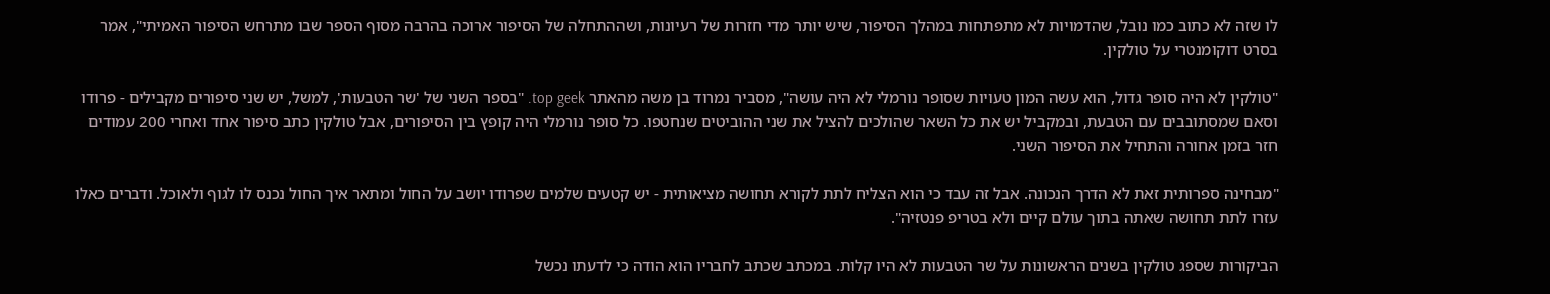לו שזה לא כתוב כמו נובל, שהדמויות לא מתפתחות במהלך הסיפור, שיש יותר מדי חזרות של רעיונות, ושההתחלה של הסיפור ארוכה בהרבה מסוף הספר שבו מתרחש הסיפור האמיתי", אמר בסרט דוקומנטרי על טולקין.

"טולקין לא היה סופר גדול, הוא עשה המון טעויות שסופר נורמלי לא היה עושה", מסביר נמרוד בן משה מהאתר top geek. "בספר השני של 'שר הטבעות', למשל, יש שני סיפורים מקבילים - פרודו וסאם שמסתובבים עם הטבעת, ובמקביל יש את כל השאר שהולכים להציל את שני ההוביטים שנחטפו. כל סופר נורמלי היה קופץ בין הסיפורים, אבל טולקין כתב סיפור אחד ואחרי 200 עמודים חזר בזמן אחורה והתחיל את הסיפור השני.

"מבחינה ספרותית זאת לא הדרך הנכונה. אבל זה עבד כי הוא הצליח לתת לקורא תחושה מציאותית - יש קטעים שלמים שפרודו יושב על החול ומתאר איך החול נכנס לו לגוף ולאוכל. ודברים כאלו עזרו לתת תחושה שאתה בתוך עולם קיים ולא בטריפ פנטזיה".

הביקורות שספג טולקין בשנים הראשונות על שר הטבעות לא היו קלות. במכתב שכתב לחבריו הוא הודה כי לדעתו נכשל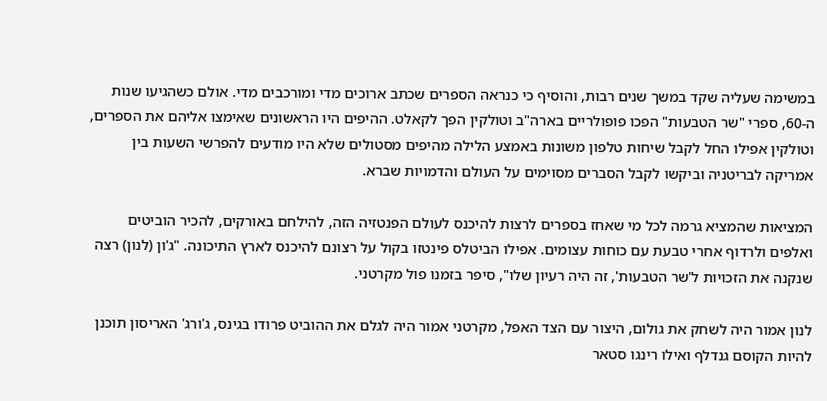במשימה שעליה שקד במשך שנים רבות, והוסיף כי כנראה הספרים שכתב ארוכים מדי ומורכבים מדי. אולם כשהגיעו שנות ה-60, ספרי "שר הטבעות" הפכו פופולריים בארה"ב וטולקין הפך לקאלט. ההיפים היו הראשונים שאימצו אליהם את הספרים, וטולקין אפילו החל לקבל שיחות טלפון משונות באמצע הלילה מהיפים מסטולים שלא היו מודעים להפרשי השעות בין אמריקה לבריטניה וביקשו לקבל הסברים מסוימים על העולם והדמויות שברא.

המציאות שהמציא גרמה לכל מי שאחז בספרים לרצות להיכנס לעולם הפנטזיה הזה, להילחם באורקים, להכיר הוביטים ואלפים ולרדוף אחרי טבעת עם כוחות עצומים. אפילו הביטלס פינטזו בקול על רצונם להיכנס לארץ התיכונה. "ג'ון (לנון) רצה שנקנה את הזכויות ל'שר הטבעות', זה היה רעיון שלו", סיפר בזמנו פול מקרטני.

לנון אמור היה לשחק את גולום, היצור עם הצד האפל, מקרטני אמור היה לגלם את ההוביט פרודו בגינס, ג'ורג' האריסון תוכנן להיות הקוסם גנדלף ואילו רינגו סטאר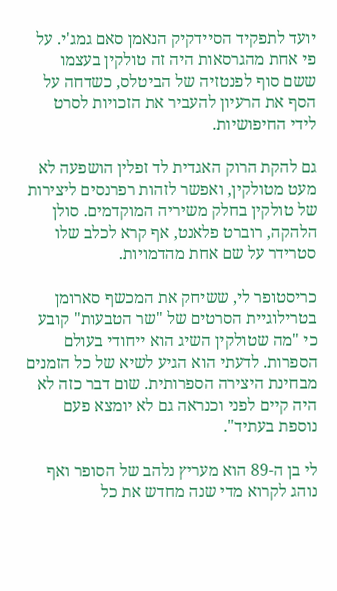יועד לתפקיד הסיידקיק הנאמן סאם גמג'י. על פי אחת מהגרסאות היה זה טולקין בעצמו ששם סוף לפנטזיה של הביטלס, כשדחה על הסף את הרעיון להעביר את הזכויות לסרט לידי החיפושיות.

גם להקת הרוק האגדית לד זפלין הושפעה לא מעט מטולקין, ואפשר לזהות רפרנסים ליצירות של טולקין בחלק משיריה המוקדמים. סולן הלהקה, רוברט פלאנט, אף קרא לכלב שלו סטרידר על שם אחת מהדמויות.

כריסטופר לי, ששיחק את המכשף סארומן בטרילוגיית הסרטים של "שר הטבעות" קובע כי "מה שטולקין השיג הוא ייחודי בעולם הספרות. לדעתי הוא הגיע לשיא של כל הזמנים מבחינת היצירה הספרותית. שום דבר כזה לא היה קיים לפני וכנראה גם לא יומצא פעם נוספת בעתיד".

לי בן ה-89 הוא מעריץ נלהב של הסופר ואף נוהג לקרוא מדי שנה מחדש את כל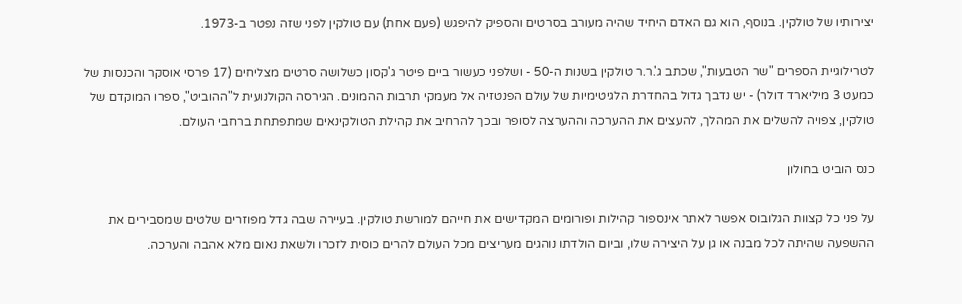יצירותיו של טולקין. בנוסף, הוא גם האדם היחיד שהיה מעורב בסרטים והספיק להיפגש (פעם אחת) עם טולקין לפני שזה נפטר ב-1973.

לטרילוגיית הספרים "שר הטבעות", שכתב ג'.ר.ר טולקין בשנות ה-50 - ושלפני כעשור ביים פיטר ג'קסון כשלושה סרטים מצליחים (17 פרסי אוסקר והכנסות של כמעט 3 מיליארד דולר) - יש נדבך גדול בהחדרת הלגיטימיות של עולם הפנטזיה אל מעמקי תרבות ההמונים. הגירסה הקולנועית ל"ההוביט", ספרו המוקדם של טולקין, צפויה להשלים את המהלך, להעצים את ההערכה וההערצה לסופר ובכך להרחיב את קהילת הטולקינאים שמתפתחת ברחבי העולם.

כנס הוביט בחולון

על פני כל קצוות הגלובוס אפשר לאתר אינספור קהילות ופורומים המקדישים את חייהם למורשת טולקין. בעיירה שבה גדל מפוזרים שלטים שמסבירים את ההשפעה שהיתה לכל מבנה או גן על היצירה שלו, וביום הולדתו נוהגים מעריצים מכל העולם להרים כוסית לזכרו ולשאת נאום מלא אהבה והערכה.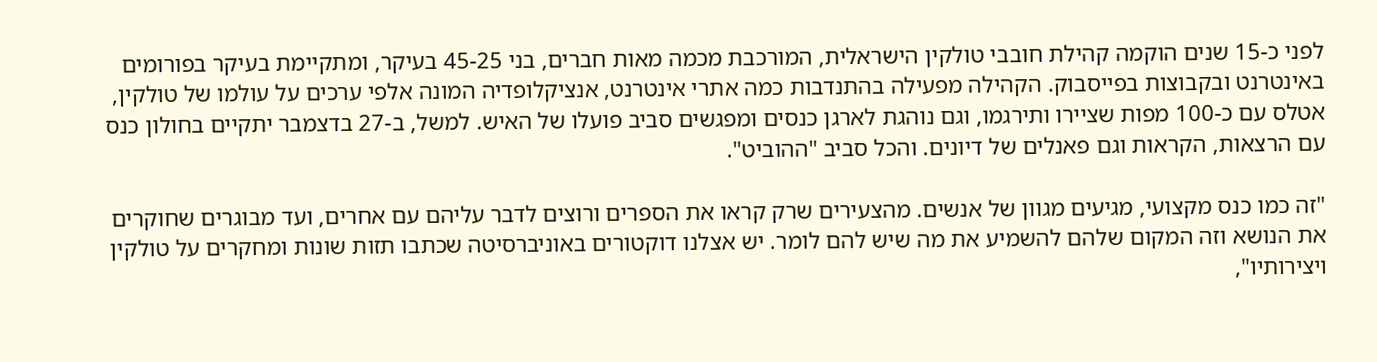לפני כ-15 שנים הוקמה קהילת חובבי טולקין הישראלית, המורכבת מכמה מאות חברים, בני 45-25 בעיקר, ומתקיימת בעיקר בפורומים באינטרנט ובקבוצות בפייסבוק. הקהילה מפעילה בהתנדבות כמה אתרי אינטרנט, אנציקלופדיה המונה אלפי ערכים על עולמו של טולקין, אטלס עם כ-100 מפות שציירו ותירגמו, וגם נוהגת לארגן כנסים ומפגשים סביב פועלו של האיש. למשל, ב-27 בדצמבר יתקיים בחולון כנס עם הרצאות, הקראות וגם פאנלים של דיונים. והכל סביב "ההוביט".

"זה כמו כנס מקצועי, מגיעים מגוון של אנשים. מהצעירים שרק קראו את הספרים ורוצים לדבר עליהם עם אחרים, ועד מבוגרים שחוקרים את הנושא וזה המקום שלהם להשמיע את מה שיש להם לומר. יש אצלנו דוקטורים באוניברסיטה שכתבו תזות שונות ומחקרים על טולקין ויצירותיו",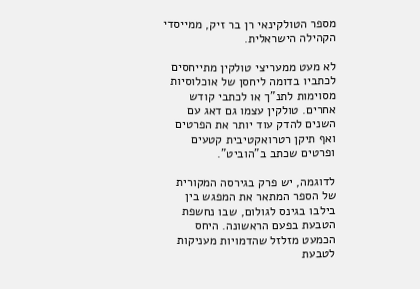מספר הטולקינאי רן בר זיק, ממייסדי הקהילה הישראלית.

לא מעט ממעריצי טולקין מתייחסים לכתביו בדומה ליחסן של אוכלוסיות מסוימות לתנ"ך או לכתבי קודש אחרים. טולקין עצמו גם דאג עם השנים להדק עוד יותר את הפרטים ואף תיקן רטרואקטיבית קטעים ופרטים שכתב ב"הוביט".

לדוגמה, יש פרק בגירסה המקורית של הספר המתאר את המפגש בין בילבו בגינס לגולום, שבו נחשפת הטבעת בפעם הראשונה. היחס הכמעט מזלזל שהדמויות מעניקות לטבעת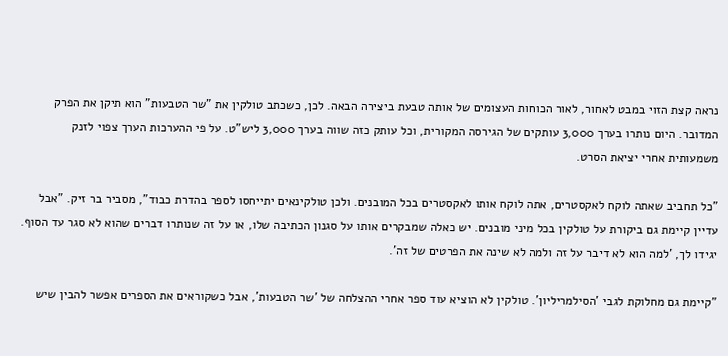נראה קצת הזוי במבט לאחור, לאור הכוחות העצומים של אותה טבעת ביצירה הבאה. לכן, כשכתב טולקין את "שר הטבעות" הוא תיקן את הפרק המדובר. היום נותרו בערך 3,000 עותקים של הגירסה המקורית, וכל עותק כזה שווה בערך 3,000 ליש"ט. על פי ההערכות הערך צפוי לזנק משמעותית אחרי יציאת הסרט.

"כל תחביב שאתה לוקח לאקסטרים, אתה לוקח אותו לאקסטרים בכל המובנים. ולכן טולקינאים יתייחסו לספר בהדרת כבוד", מסביר בר זיק. "אבל עדיין קיימת גם ביקורת על טולקין בכל מיני מובנים. יש כאלה שמבקרים אותו על סגנון הכתיבה שלו, או על זה שנותרו דברים שהוא לא סגר עד הסוף. יגידו לך, 'למה הוא לא דיבר על זה ולמה לא שינה את הפרטים של זה'.

"קיימת גם מחלוקת לגבי 'הסילמריליון'. טולקין לא הוציא עוד ספר אחרי ההצלחה של 'שר הטבעות', אבל כשקוראים את הספרים אפשר להבין שיש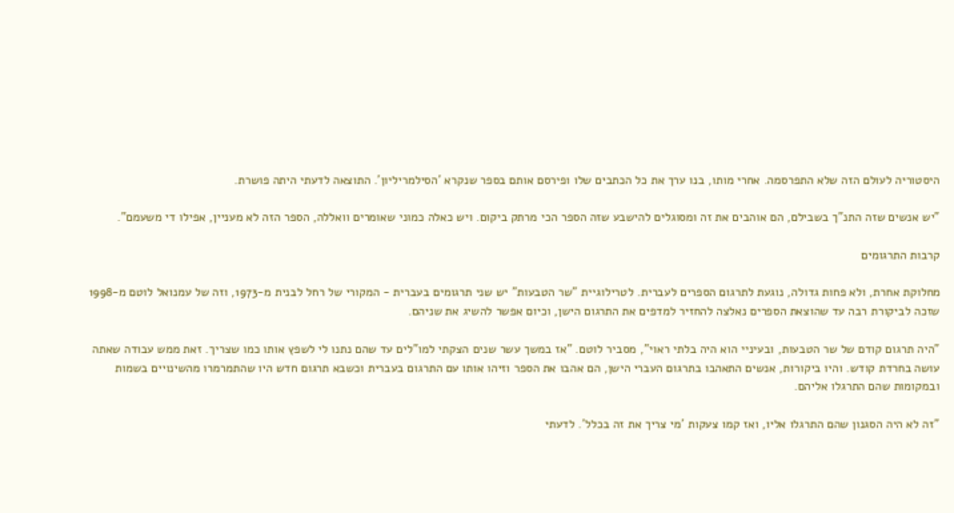היסטוריה לעולם הזה שלא התפרסמה. אחרי מותו, בנו ערך את כל הכתבים שלו ופירסם אותם בספר שנקרא 'הסילמריליון'. התוצאה לדעתי היתה פושרת.

"יש אנשים שזה התנ"ך בשבילם, הם אוהבים את זה ומסוגלים להישבע שזה הספר הכי מרתק ביקום. ויש כאלה כמוני שאומרים וואללה, הספר הזה לא מעניין, אפילו די משעמם".

קרבות התרגומים

מחלוקת אחרת, ולא פחות גדולה, נוגעת לתרגום הספרים לעברית. לטרילוגיית "שר הטבעות" יש שני תרגומים בעברית - המקורי של רחל לבנית מ-1973, וזה של עמנואל לוטם מ-1998 שזכה לביקורת רבה עד שהוצאת הספרים נאלצה להחזיר למדפים את התרגום הישן, וכיום אפשר להשיג את שניהם.

"היה תרגום קודם של שר הטבעות, ובעיניי הוא היה בלתי ראוי", מסביר לוטם. "אז במשך עשר שנים הצקתי למו"לים עד שהם נתנו לי לשפץ אותו כמו שצריך. זאת ממש עבודה שאתה עושה בחרדת קודש. והיו ביקורות, אנשים התאהבו בתרגום העברי הישן, הם אהבו את הספר וזיהו אותו עם התרגום בעברית וכשבא תרגום חדש היו שהתמרמרו מהשינויים בשמות ובמקומות שהם התרגלו אליהם.

"זה לא היה הסגנון שהם התרגלו אליו, ואז קמו צעקות 'מי צריך את זה בכלל'. לדעתי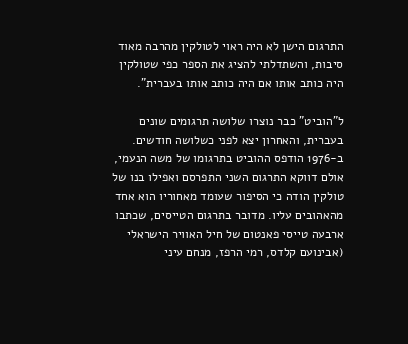התרגום הישן לא היה ראוי לטולקין מהרבה מאוד סיבות, והשתדלתי להציג את הספר כפי שטולקין היה כותב אותו אם היה כותב אותו בעברית".

ל"הוביט" כבר נוצרו שלושה תרגומים שונים בעברית, והאחרון יצא לפני כשלושה חודשים. ב-1976 הודפס ההוביט בתרגומו של משה הנעמי, אולם דווקא התרגום השני התפרסם ואפילו בנו של טולקין הודה כי הסיפור שעומד מאחוריו הוא אחד מהאהובים עליו. מדובר בתרגום הטייסים, שכתבו ארבעה טייסי פאנטום של חיל האוויר הישראלי (אבינועם קלדס, רמי הרפז, מנחם עיני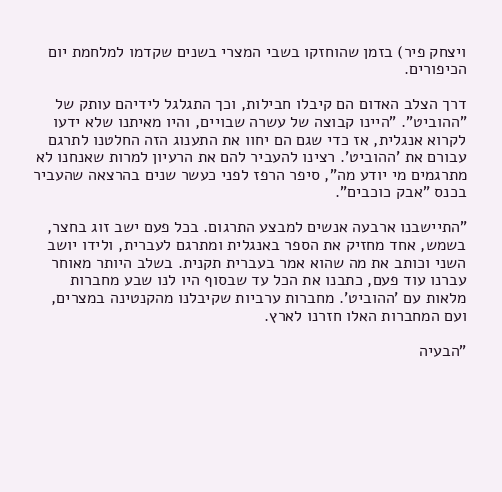ויצחק פיר) בזמן שהוחזקו בשבי המצרי בשנים שקדמו למלחמת יום הכיפורים.

דרך הצלב האדום הם קיבלו חבילות, וכך התגלגל לידיהם עותק של "ההוביט". "היינו קבוצה של עשרה שבויים, והיו מאיתנו שלא ידעו לקרוא אנגלית, אז כדי שגם הם יחוו את התענוג הזה החלטנו לתרגם עבורם את 'ההוביט'. רצינו להעביר להם את הרעיון למרות שאנחנו לא מתרגמים מי יודע מה", סיפר הרפז לפני כעשר שנים בהרצאה שהעביר בכנס "אבק כוכבים".

"התיישבנו ארבעה אנשים למבצע התרגום. בכל פעם ישב זוג בחצר, בשמש, אחד מחזיק את הספר באנגלית ומתרגם לעברית, ולידו יושב השני וכותב את מה שהוא אמר בעברית תקנית. בשלב היותר מאוחר עברנו עוד פעם, כתבנו את הכל עד שבסוף היו לנו שבע מחברות מלאות עם 'ההוביט'. מחברות ערביות שקיבלנו מהקנטינה במצרים, ועם המחברות האלו חזרנו לארץ.

"הבעיה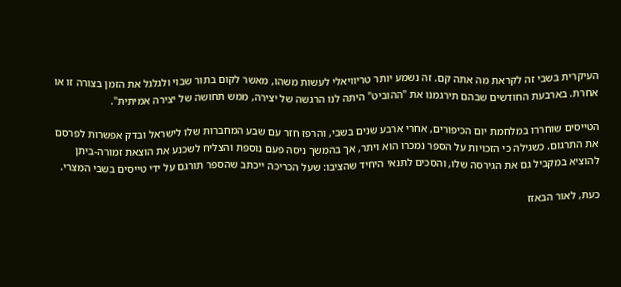העיקרית בשבי זה לקראת מה אתה קם. זה נשמע יותר טריוויאלי לעשות משהו, מאשר לקום בתור שבוי ולגלגל את הזמן בצורה זו או אחרת. בארבעת החודשים שבהם תירגמנו את "ההוביט" היתה לנו הרגשה של יצירה, ממש תחושה של יצירה אמיתית".

הטייסים שוחררו במלחמת יום הכיפורים, אחרי ארבע שנים בשבי, והרפז חזר עם שבע המחברות שלו לישראל ובדק אפשרות לפרסם את התרגום. כשגילה כי הזכויות על הספר נמכרו הוא ויתר, אך בהמשך ניסה פעם נוספת והצליח לשכנע את הוצאת זמורה-ביתן להוציא במקביל גם את הגירסה שלו, והסכים לתנאי היחיד שהציבו: שעל הכריכה ייכתב שהספר תורגם על ידי טייסים בשבי המצרי.

כעת, לאור הבאזז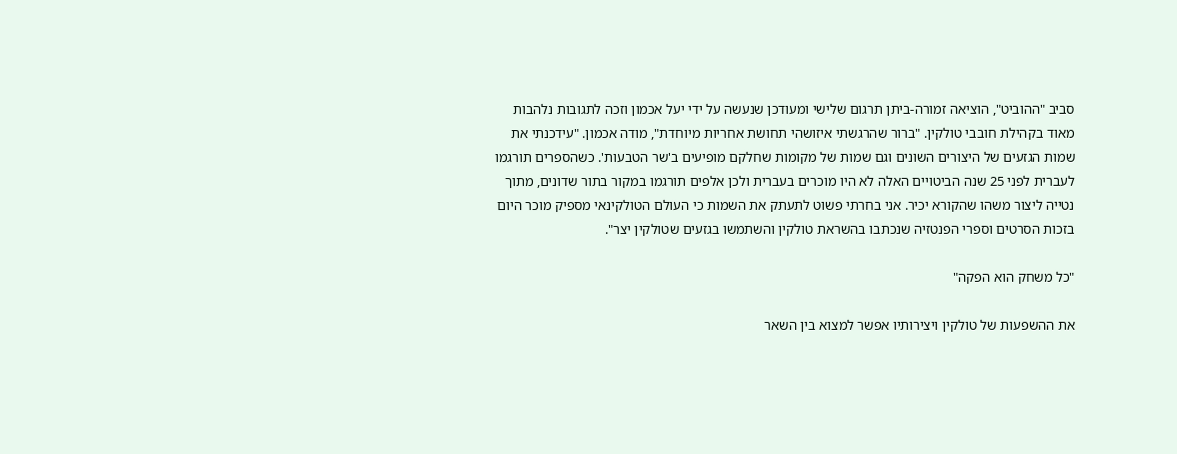סביב "ההוביט", הוציאה זמורה-ביתן תרגום שלישי ומעודכן שנעשה על ידי יעל אכמון וזכה לתגובות נלהבות מאוד בקהילת חובבי טולקין. "ברור שהרגשתי איזושהי תחושת אחריות מיוחדת", מודה אכמון. "עידכנתי את שמות הגזעים של היצורים השונים וגם שמות של מקומות שחלקם מופיעים ב'שר הטבעות'. כשהספרים תורגמו לעברית לפני 25 שנה הביטויים האלה לא היו מוכרים בעברית ולכן אלפים תורגמו במקור בתור שדונים, מתוך נטייה ליצור משהו שהקורא יכיר. אני בחרתי פשוט לתעתק את השמות כי העולם הטולקינאי מספיק מוכר היום בזכות הסרטים וספרי הפנטזיה שנכתבו בהשראת טולקין והשתמשו בגזעים שטולקין יצר".

"כל משחק הוא הפקה"

את ההשפעות של טולקין ויצירותיו אפשר למצוא בין השאר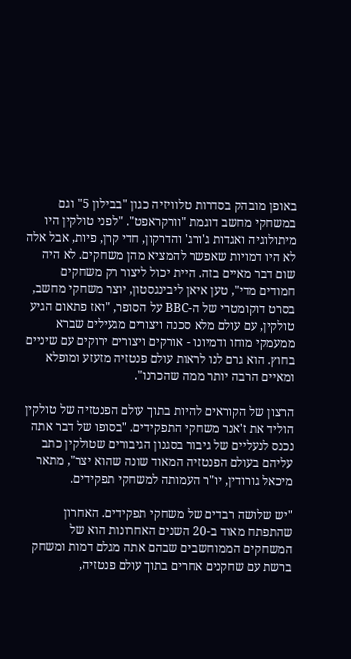באופן מובהק בסדרות טלוויזיה כגון "בבילון 5" וגם במשחקי מחשב דוגמת "וורקראפט". "לפני טולקין היו מיתולוגיה ואגדות ג'ורג' והדרקון, חדי קרן, פיות, אבל אלה לא היו דמויות שאפשר להמציא מהן משחקים. לא היה שום דבר מאיים בזה. היית יכול ליצור רק משחקים חמודים מדי", טען איאן ליבינגסטון, יוצר משחקי מחשב, בסרט דוקומטרי של ה-BBC על הסופר, "ואז פתאום הגיע טולקין, עם עולם מלא סכנה ויצורים מגעילים שברא ממעמקי מוחו ודמיונו - אורקים ויצורים ירוקים עם שיניים בחוץ. הוא גרם לנו לראות עולם פנטזיה מזעזע ומופלא ומאיים הרבה יותר ממה שהכרנו".

הרצון של הקוראים להיות בתוך עולם הפנטזיה של טולקין הוליד את ז'אנר משחקי התפקידים. "בסופו של דבר אתה נכנס לנעליים של גיבור בסגנון הגיבורים שטולקין כתב עליהם בעולם הפנטזיה המאוד שונה שהוא יצר", מתאר מיכאל גורודין, יו"ר העמותה למשחקי תפקידים.

"יש שלושה רבדים של משחקי תפקידים. האחרון שהתפתח מאוד ב-20 השנים האחרונות הוא של המשחקים הממוחשבים שבהם אתה מגלם דמות ומשחק ברשת עם שחקנים אחרים בתוך עולם פנטזיה,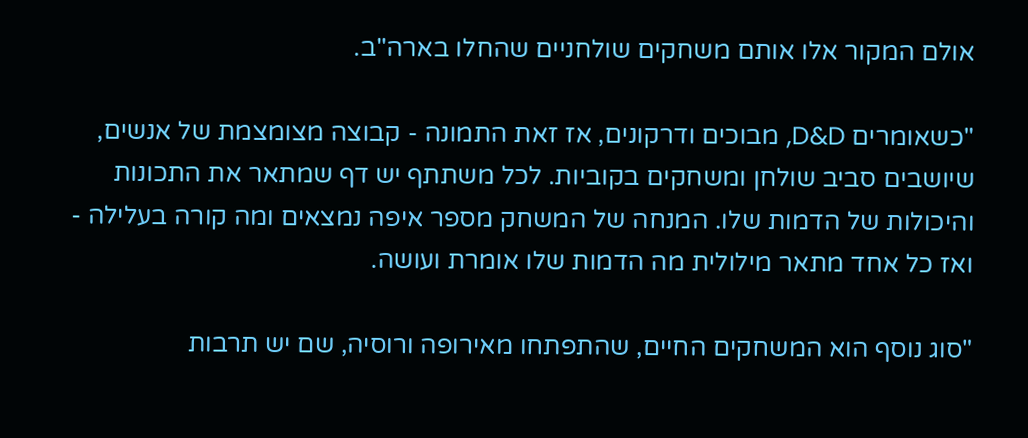אולם המקור אלו אותם משחקים שולחניים שהחלו בארה"ב.

"כשאומרים D&D, מבוכים ודרקונים, אז זאת התמונה - קבוצה מצומצמת של אנשים, שיושבים סביב שולחן ומשחקים בקוביות. לכל משתתף יש דף שמתאר את התכונות והיכולות של הדמות שלו. המנחה של המשחק מספר איפה נמצאים ומה קורה בעלילה - ואז כל אחד מתאר מילולית מה הדמות שלו אומרת ועושה.

"סוג נוסף הוא המשחקים החיים, שהתפתחו מאירופה ורוסיה, שם יש תרבות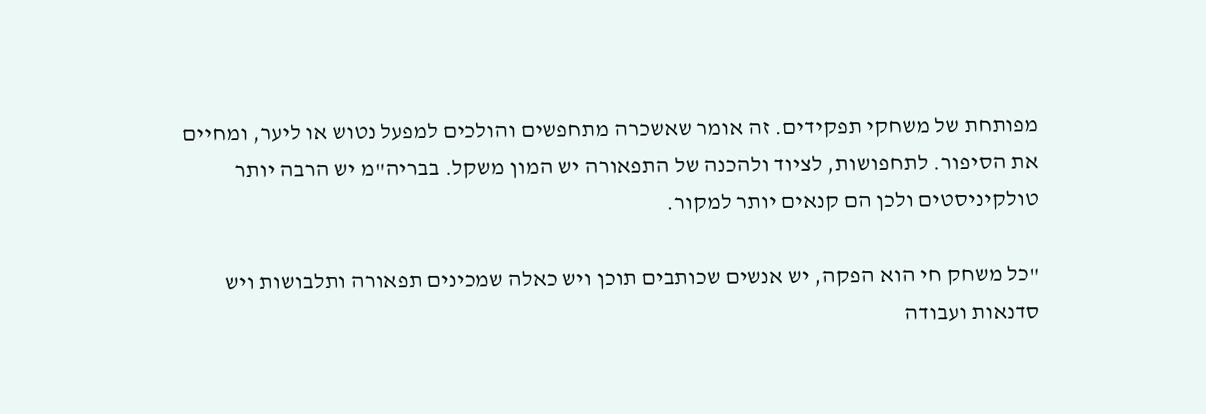מפותחת של משחקי תפקידים. זה אומר שאשכרה מתחפשים והולכים למפעל נטוש או ליער, ומחיים את הסיפור. לתחפושות, לציוד ולהכנה של התפאורה יש המון משקל. בבריה"מ יש הרבה יותר טולקיניסטים ולכן הם קנאים יותר למקור.

"כל משחק חי הוא הפקה, יש אנשים שכותבים תוכן ויש כאלה שמכינים תפאורה ותלבושות ויש סדנאות ועבודה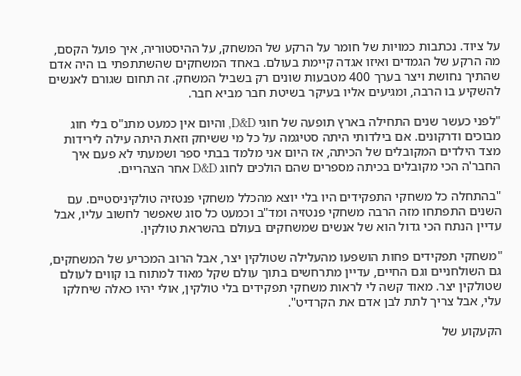על ציוד. נכתבות כמויות של חומר על הרקע של המשחק, על ההיסטוריה, איך פועל הקסם, מה הרקע של הגמדים ואיזו אגדה קיימת בעולם. באחד המשחקים שהשתתפתי בו היה אדם שהתיך נחושת ויצר בערך 400 מטבעות שונים רק בשביל המשחק. זה תחום שגורם לאנשים להשקיע בו הרבה, ומגיעים אליו בעיקר בשיטת חבר מביא חבר.

"לפני כעשר שנים התחילה בארץ תופעה של חוגי D&D, והיום אין כמעט מתנ"ס בלי חוג מבוכים ודרקונים. אם בילדותי היתה סטיגמה על כל מי ששיחק וזאת היתה עילה לירידות מצד הילדים המקובלים של הכיתה, אז היום אני מלמד בבתי ספר ושמעתי לא פעם איך החבר'ה הכי מקובלים בכיתה מספרים שהם הולכים לחוג D&D אחר הצהריים.

"בהתחלה כל משחקי התפקידים היו בלי יוצא מהכלל משחקי פנטזיה טולקיניסטיים. עם השנים התפתחו מזה הרבה משחקי פנטזיה ומד"ב וכמעט כל סוג שאפשר לחשוב עליו, אבל עדיין הנתח הכי גדול הוא של אנשים שמשחקים בעולם בהשראת טולקין.

"משחקי תפקידים פחות הושפעו מהעלילה שטולקין יצר, אבל הרוב המכריע של המשחקים, גם השולחניים וגם החיים, עדיין מתרחשים בתוך עולם שקל מאוד למתוח בו קווים לעולם שטולקין יצר. מאוד קשה לי לראות משחקי תפקידים בלי טולקין, אולי יהיו כאלה שיחלקו עלי, אבל צריך לתת לבן אדם את הקרדיט".

הקעקוע של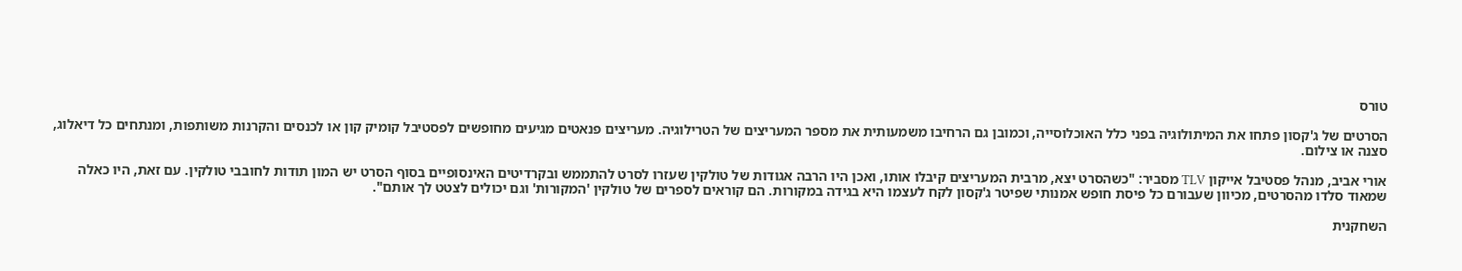טורס

הסרטים של ג'קסון פתחו את המיתולוגיה בפני כלל האוכלוסייה, וכמובן גם הרחיבו משמעותית את מספר המעריצים של הטרילוגיה. מעריצים פנאטים מגיעים מחופשים לפסטיבל קומיק קון או לכנסים והקרנות משותפות, ומנתחים כל דיאלוג, סצנה או צילום.

אורי אביב, מנהל פסטיבל אייקון TLV מסביר: "כשהסרט יצא, מרבית המעריצים קיבלו אותו, ואכן היו הרבה אגודות של טולקין שעזרו לסרט להתממש ובקרדיטים האינסופיים בסוף הסרט יש המון תודות לחובבי טולקין. עם זאת, היו כאלה שמאוד סלדו מהסרטים, מכיוון שעבורם כל פיסת חופש אמנותי שפיטר ג'קסון לקח לעצמו היא בגידה במקורות. הם קוראים לספרים של טולקין 'המקורות' וגם יכולים לצטט לך אותם".

השחקנית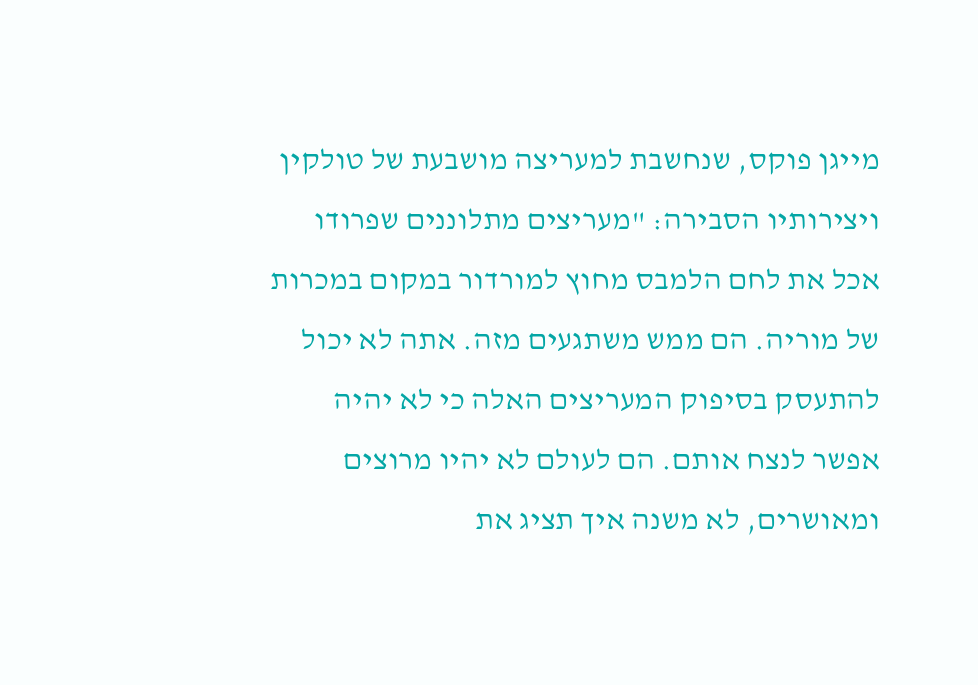מייגן פוקס, שנחשבת למעריצה מושבעת של טולקין ויצירותיו הסבירה: "מעריצים מתלוננים שפרודו אכל את לחם הלמבס מחוץ למורדור במקום במכרות של מוריה. הם ממש משתגעים מזה. אתה לא יכול להתעסק בסיפוק המעריצים האלה כי לא יהיה אפשר לנצח אותם. הם לעולם לא יהיו מרוצים ומאושרים, לא משנה איך תציג את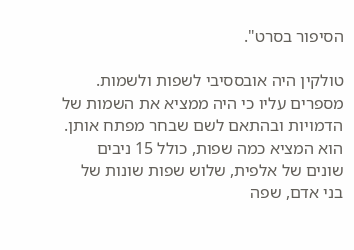הסיפור בסרט".

טולקין היה אובססיבי לשפות ולשמות. מספרים עליו כי היה ממציא את השמות של הדמויות ובהתאם לשם שבחר מפתח אותן. הוא המציא כמה שפות, כולל 15 ניבים שונים של אלפית, שלוש שפות שונות של בני אדם, שפה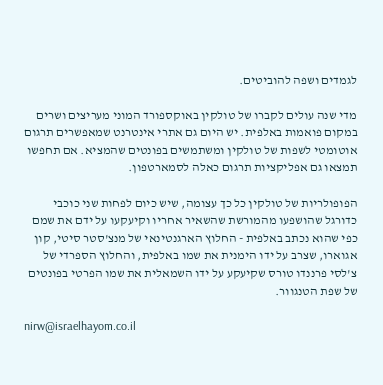לגמדים ושפה להוביטים.

מדי שנה עולים לקברו של טולקין באוקספורד המוני מעריצים ושרים במקום פואמות באלפית. יש היום גם אתרי אינטרנט שמאפשרים תרגום אוטומטי לשפות של טולקין ומשתמשים בפונטים שהמציא. אם תחפשו תמצאו גם אפליקציות תרגום כאלה לסמארטפון.

הפופולריות של טולקין כל כך עצומה, שיש כיום לפחות שני כוכבי כדורגל שהושפעו מהמורשת שהשאיר אחריו וקיעקעו על ידם את שמם כפי שהוא נכתב באלפית - החלוץ הארגנטינאי של מנצ'סטר סיטי, קון אגוארו, שצרב על ידו הימנית את שמו באלפית, והחלוץ הספרדי של צ'לסי פרננדו טורס שקיעקע על ידו השמאלית את שמו הפרטי בפונטים של שפת הטנגוור.

nirw@israelhayom.co.il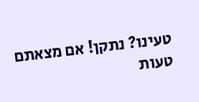טעינו? נתקן! אם מצאתם טעות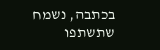בכתבה, נשמח שתשתפו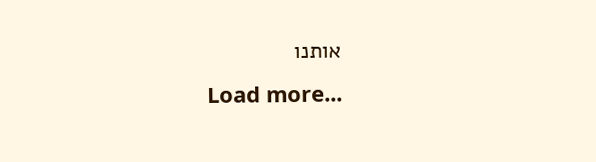אותנו
Load more...